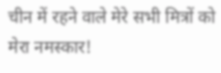चीन में रहने वाले मेरे सभी मित्रों को मेरा नमस्कार!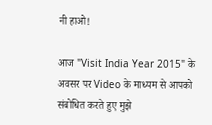नी हाओ!

आज "Visit India Year 2015" के अवसर पर Video के माध्यम से आपको संबोधित करते हुए मुझे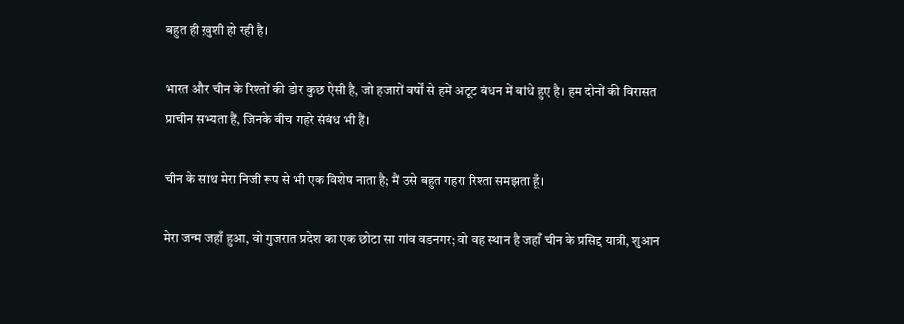बहुत ही ख़ुशी हो रही है।

भारत और चीन के रिश्तों की डोर कुछ ऐसी है, जो हजारों वर्षों से हमें अटूट बंधन में बांधे हुए है। हम दोनों की विरासत प्राचीन सभ्यता हैं, जिनके बीच गहरे संबंध भी हैं।

चीन के साथ मेरा निजी रूप से भी एक विशेष नाता है; मैं उसे बहुत गहरा रिश्ता समझता हूँ।

मेरा जन्म जहाँ हुआ, वो गुजरात प्रदेश का एक छोटा सा गांव वडनगर; वो वह स्थान है जहाँ चीन के प्रसिद्द यात्री, शुआन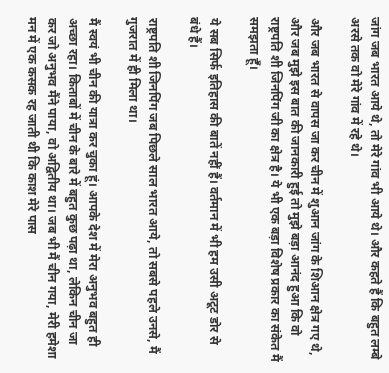जांग जब भारत आये थे, तो मेरे गांव भी आये थे। और कहते हैं कि बहुत लम्बे अरसे तक वो मेरे गांव में रहे थे।

और जब भारत से वापस जा कर चीन में शुआन जांग के शिआन क्षेत्र गए थे, और जब मुझे इस बात की जानकारी हुई तो मुझे बड़ा आनंद हुआ कि वो राष्ट्रपति शी जिनपिंग जी का क्षेत्र है। ये भी एक बड़ा विशेष प्रकार का संकेत मैं समझता हूँ।

ये सब सिर्फ इतिहास की बातें नहीं हैं। वर्तमान में भी हम उसी अटूट डोर से बंधे हैं।

राष्ट्रपति शी जिनपिंग जब पिछले साल भारत आये, तो सबसे पहले उनसे, मैं गुजरात में ही मिला था।

मैं स्वयं भी चीन की यात्रा कर चुका हूं। आपके देश में मेरा अनुभव बहुत ही अच्छा रहा। किताबों में चीन के बारे में बहुत कुछ पढ़ा था, लेकिन चीन जा कर जो अनुभव मैंने पाया, वो अद्वितीय था। जब भी मैं चीन गया, मेरी हमेशा मन में एक कसक रह जाती थी कि काश मेरे पास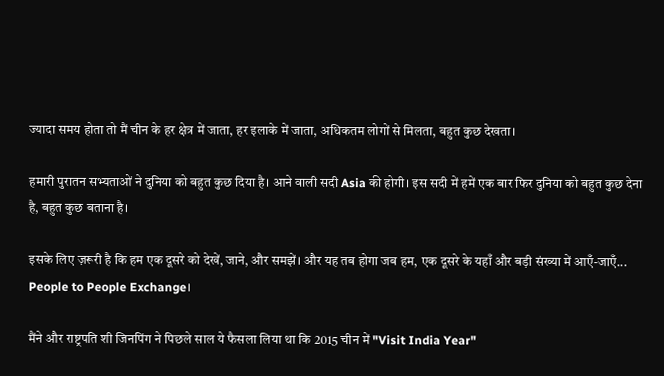ज्यादा समय होता तो मैं चीन के हर क्षेत्र में जाता, हर इलाके में जाता, अधिकतम लोगों से मिलता, बहुत कुछ देखता।

हमारी पुरातन सभ्यताओं ने दुनिया को बहुत कुछ दिया है। आने वाली सदी Asia की होगी। इस सदी में हमें एक बार फिर दुनिया को बहुत कुछ देना है, बहुत कुछ बताना है।

इसके लिए ज़रूरी है कि हम एक दूसरे को देखें, जाने, और समझें। और यह तब होगा जब हम, एक दूसरे के यहाँ और बड़ी संख्या में आएँ-जाएँ... People to People Exchange।

मैंने और राष्ट्रपति शी जिनपिंग ने पिछले साल ये फैसला लिया था कि 2015 चीन में "Visit India Year"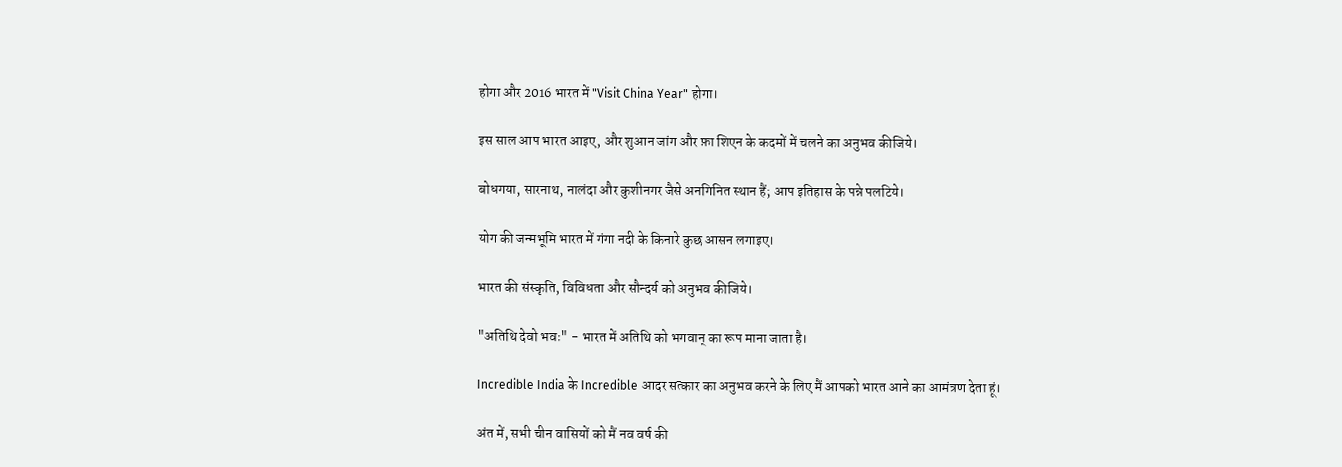होगा और 2016 भारत में "Visit China Year" होगा।

इस साल आप भारत आइए, और शुआन जांग और फ़ा शिएन के कदमों में चलने का अनुभव कीजिये।

बोधगया, सारनाथ, नालंदा और कुशीनगर जैसे अनगिनित स्थान हैं; आप इतिहास के पन्ने पलटिये।

योग की जन्मभूमि भारत में गंगा नदी के किनारे कुछ आसन लगाइए।

भारत की संस्कृति, विविधता और सौन्दर्य को अनुभव कीजिये।

"अतिथि देवो भवः" - भारत में अतिथि को भगवान् का रूप माना जाता है।

Incredible India के Incredible आदर सत्कार का अनुभव करने के लिए मैं आपको भारत आने का आमंत्रण देता हूं।

अंत में, सभी चीन वासियों को मैं नव वर्ष की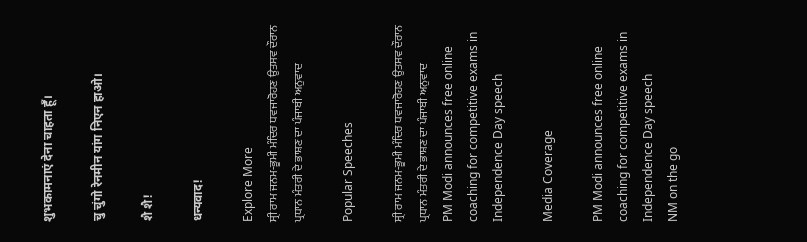शुभकामनाएं देना चाहता हूँ।

चु चुंगो रेनमीन यांग निएन हाओ।

शै शै!

धन्यवाद!

Explore More
ਸ੍ਰੀ ਰਾਮ ਜਨਮ-ਭੂਮੀ ਮੰਦਿਰ ਧਵਜਾਰੋਹਣ ਉਤਸਵ ਦੌਰਾਨ ਪ੍ਰਧਾਨ ਮੰਤਰੀ ਦੇ ਭਾਸ਼ਣ ਦਾ ਪੰਜਾਬੀ ਅਨੁਵਾਦ

Popular Speeches

ਸ੍ਰੀ ਰਾਮ ਜਨਮ-ਭੂਮੀ ਮੰਦਿਰ ਧਵਜਾਰੋਹਣ ਉਤਸਵ ਦੌਰਾਨ ਪ੍ਰਧਾਨ ਮੰਤਰੀ ਦੇ ਭਾਸ਼ਣ ਦਾ ਪੰਜਾਬੀ ਅਨੁਵਾਦ
PM Modi announces free online coaching for competitive exams in Independence Day speech

Media Coverage

PM Modi announces free online coaching for competitive exams in Independence Day speech
NM on the go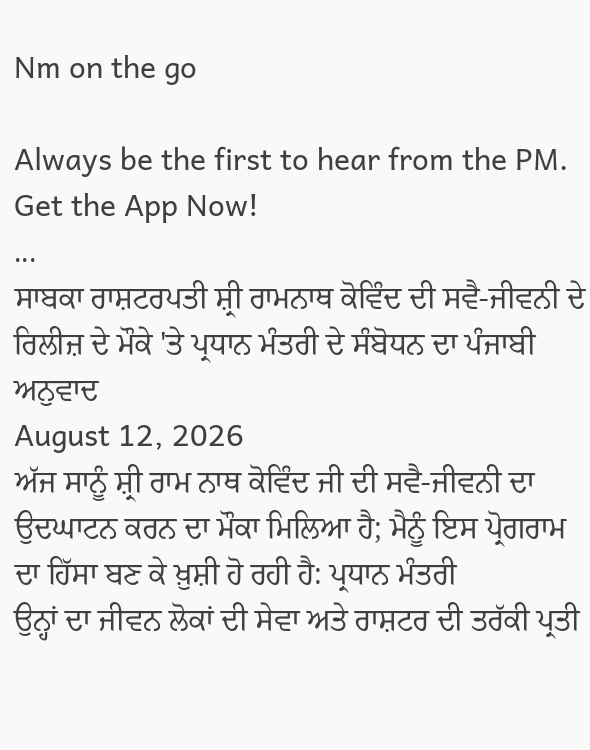Nm on the go

Always be the first to hear from the PM. Get the App Now!
...
ਸਾਬਕਾ ਰਾਸ਼ਟਰਪਤੀ ਸ਼੍ਰੀ ਰਾਮਨਾਥ ਕੋਵਿੰਦ ਦੀ ਸਵੈ-ਜੀਵਨੀ ਦੇ ਰਿਲੀਜ਼ ਦੇ ਮੌਕੇ 'ਤੇ ਪ੍ਰਧਾਨ ਮੰਤਰੀ ਦੇ ਸੰਬੋਧਨ ਦਾ ਪੰਜਾਬੀ ਅਨੁਵਾਦ
August 12, 2026
ਅੱਜ ਸਾਨੂੰ ਸ਼੍ਰੀ ਰਾਮ ਨਾਥ ਕੋਵਿੰਦ ਜੀ ਦੀ ਸਵੈ-ਜੀਵਨੀ ਦਾ ਉਦਘਾਟਨ ਕਰਨ ਦਾ ਮੌਕਾ ਮਿਲਿਆ ਹੈ; ਮੈਨੂੰ ਇਸ ਪ੍ਰੋਗਰਾਮ ਦਾ ਹਿੱਸਾ ਬਣ ਕੇ ਖ਼ੁਸ਼ੀ ਹੋ ਰਹੀ ਹੈ: ਪ੍ਰਧਾਨ ਮੰਤਰੀ
ਉਨ੍ਹਾਂ ਦਾ ਜੀਵਨ ਲੋਕਾਂ ਦੀ ਸੇਵਾ ਅਤੇ ਰਾਸ਼ਟਰ ਦੀ ਤਰੱਕੀ ਪ੍ਰਤੀ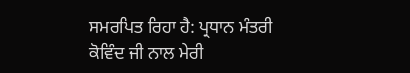ਸਮਰਪਿਤ ਰਿਹਾ ਹੈ: ਪ੍ਰਧਾਨ ਮੰਤਰੀ
ਕੋਵਿੰਦ ਜੀ ਨਾਲ ਮੇਰੀ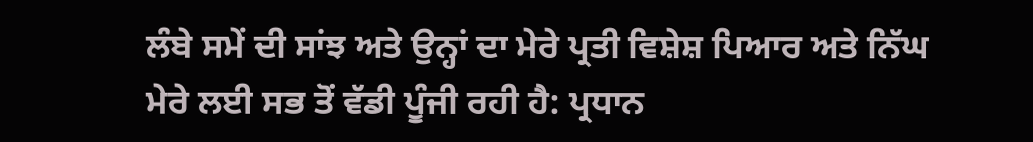ਲੰਬੇ ਸਮੇਂ ਦੀ ਸਾਂਝ ਅਤੇ ਉਨ੍ਹਾਂ ਦਾ ਮੇਰੇ ਪ੍ਰਤੀ ਵਿਸ਼ੇਸ਼ ਪਿਆਰ ਅਤੇ ਨਿੱਘ ਮੇਰੇ ਲਈ ਸਭ ਤੋਂ ਵੱਡੀ ਪੂੰਜੀ ਰਹੀ ਹੈ: ਪ੍ਰਧਾਨ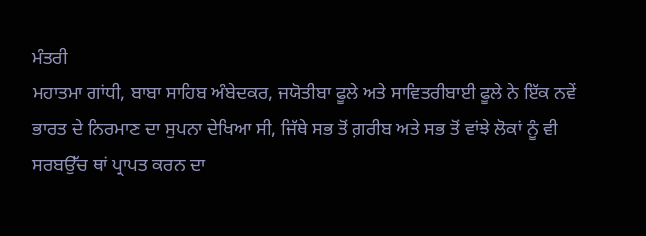ਮੰਤਰੀ
ਮਹਾਤਮਾ ਗਾਂਧੀ, ਬਾਬਾ ਸਾਹਿਬ ਅੰਬੇਦਕਰ, ਜਯੋਤੀਬਾ ਫੂਲੇ ਅਤੇ ਸਾਵਿਤਰੀਬਾਈ ਫੂਲੇ ਨੇ ਇੱਕ ਨਵੇਂ ਭਾਰਤ ਦੇ ਨਿਰਮਾਣ ਦਾ ਸੁਪਨਾ ਦੇਖਿਆ ਸੀ, ਜਿੱਥੇ ਸਭ ਤੋਂ ਗ਼ਰੀਬ ਅਤੇ ਸਭ ਤੋਂ ਵਾਂਝੇ ਲੋਕਾਂ ਨੂੰ ਵੀ ਸਰਬਉੱਚ ਥਾਂ ਪ੍ਰਾਪਤ ਕਰਨ ਦਾ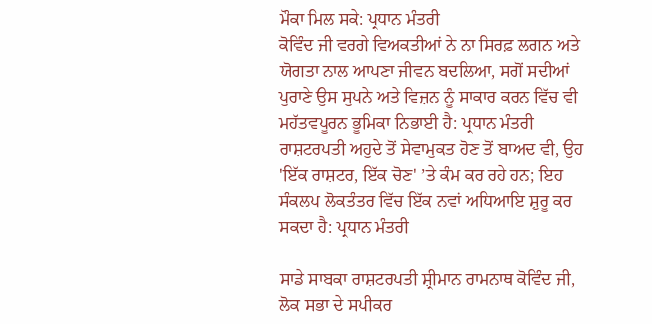ਮੌਕਾ ਮਿਲ ਸਕੇ: ਪ੍ਰਧਾਨ ਮੰਤਰੀ
ਕੋਵਿੰਦ ਜੀ ਵਰਗੇ ਵਿਅਕਤੀਆਂ ਨੇ ਨਾ ਸਿਰਫ਼ ਲਗਨ ਅਤੇ ਯੋਗਤਾ ਨਾਲ ਆਪਣਾ ਜੀਵਨ ਬਦਲਿਆ, ਸਗੋਂ ਸਦੀਆਂ ਪੁਰਾਣੇ ਉਸ ਸੁਪਨੇ ਅਤੇ ਵਿਜ਼ਨ ਨੂੰ ਸਾਕਾਰ ਕਰਨ ਵਿੱਚ ਵੀ ਮਹੱਤਵਪੂਰਨ ਭੂਮਿਕਾ ਨਿਭਾਈ ਹੈ: ਪ੍ਰਧਾਨ ਮੰਤਰੀ
ਰਾਸ਼ਟਰਪਤੀ ਅਹੁਦੇ ਤੋਂ ਸੇਵਾਮੁਕਤ ਹੋਣ ਤੋਂ ਬਾਅਦ ਵੀ, ਉਹ 'ਇੱਕ ਰਾਸ਼ਟਰ, ਇੱਕ ਚੋਣ' ’ਤੇ ਕੰਮ ਕਰ ਰਹੇ ਹਨ; ਇਹ ਸੰਕਲਪ ਲੋਕਤੰਤਰ ਵਿੱਚ ਇੱਕ ਨਵਾਂ ਅਧਿਆਇ ਸ਼ੁਰੂ ਕਰ ਸਕਦਾ ਹੈ: ਪ੍ਰਧਾਨ ਮੰਤਰੀ

ਸਾਡੇ ਸਾਬਕਾ ਰਾਸ਼ਟਰਪਤੀ ਸ਼੍ਰੀਮਾਨ ਰਾਮਨਾਥ ਕੋਵਿੰਦ ਜੀ, ਲੋਕ ਸਭਾ ਦੇ ਸਪੀਕਰ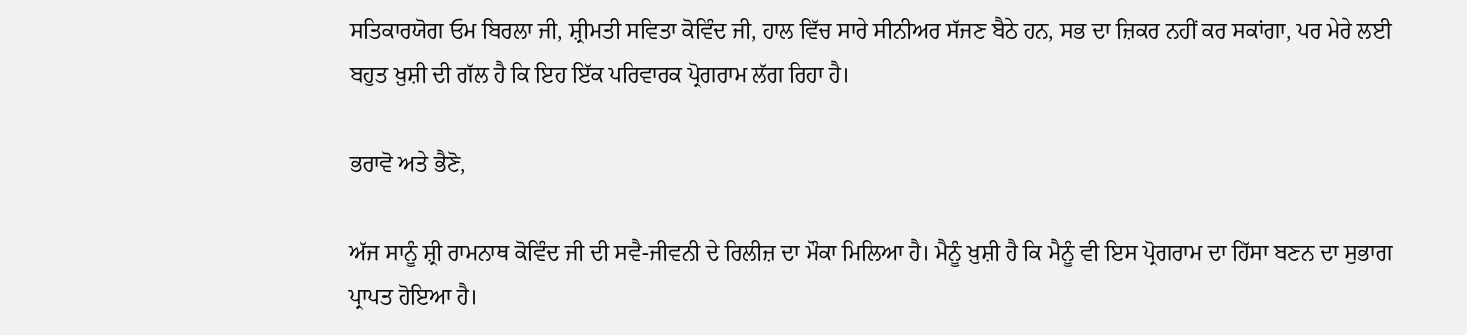ਸਤਿਕਾਰਯੋਗ ਓਮ ਬਿਰਲਾ ਜੀ, ਸ਼੍ਰੀਮਤੀ ਸਵਿਤਾ ਕੋਵਿੰਦ ਜੀ, ਹਾਲ ਵਿੱਚ ਸਾਰੇ ਸੀਨੀਅਰ ਸੱਜਣ ਬੈਠੇ ਹਨ, ਸਭ ਦਾ ਜ਼ਿਕਰ ਨਹੀਂ ਕਰ ਸਕਾਂਗਾ, ਪਰ ਮੇਰੇ ਲਈ ਬਹੁਤ ਖ਼ੁਸ਼ੀ ਦੀ ਗੱਲ ਹੈ ਕਿ ਇਹ ਇੱਕ ਪਰਿਵਾਰਕ ਪ੍ਰੋਗਰਾਮ ਲੱਗ ਰਿਹਾ ਹੈ।

ਭਰਾਵੋ ਅਤੇ ਭੈਣੋ,

ਅੱਜ ਸਾਨੂੰ ਸ਼੍ਰੀ ਰਾਮਨਾਥ ਕੋਵਿੰਦ ਜੀ ਦੀ ਸਵੈ-ਜੀਵਨੀ ਦੇ ਰਿਲੀਜ਼ ਦਾ ਮੌਕਾ ਮਿਲਿਆ ਹੈ। ਮੈਨੂੰ ਖ਼ੁਸ਼ੀ ਹੈ ਕਿ ਮੈਨੂੰ ਵੀ ਇਸ ਪ੍ਰੋਗਰਾਮ ਦਾ ਹਿੱਸਾ ਬਣਨ ਦਾ ਸੁਭਾਗ ਪ੍ਰਾਪਤ ਹੋਇਆ ਹੈ।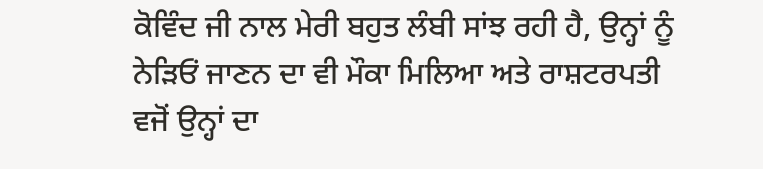ਕੋਵਿੰਦ ਜੀ ਨਾਲ ਮੇਰੀ ਬਹੁਤ ਲੰਬੀ ਸਾਂਝ ਰਹੀ ਹੈ, ਉਨ੍ਹਾਂ ਨੂੰ ਨੇੜਿਓਂ ਜਾਣਨ ਦਾ ਵੀ ਮੌਕਾ ਮਿਲਿਆ ਅਤੇ ਰਾਸ਼ਟਰਪਤੀ ਵਜੋਂ ਉਨ੍ਹਾਂ ਦਾ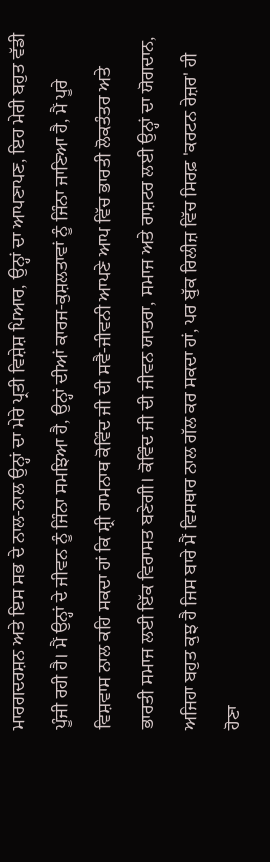ਮਾਰਗਦਰਸ਼ਨ ਅਤੇ ਇਸ ਸਭ ਦੇ ਨਾਲ-ਨਾਲ ਉਨ੍ਹਾਂ ਦਾ ਮੇਰੇ ਪ੍ਰਤੀ ਵਿਸ਼ੇਸ਼ ਪਿਆਰ, ਉਨ੍ਹਾਂ ਦਾ ਆਪਣਾਪਣ, ਇਹ ਮੇਰੀ ਬਹੁਤ ਵੱਡੀ ਪੂੰਜੀ ਰਹੀ ਹੈ। ਮੈਂ ਉਨ੍ਹਾਂ ਦੇ ਜੀਵਨ ਨੂੰ ਜਿੰਨਾ ਸਮਝਿਆ ਹੈ, ਉਨ੍ਹਾਂ ਦੀਆਂ ਕਾਰਜ-ਕੁਸ਼ਲਤਾਵਾਂ ਨੂੰ ਜਿੰਨਾ ਜਾਣਿਆ ਹੈ, ਮੈਂ ਪੂਰੇ ਵਿਸ਼ਵਾਸ ਨਾਲ ਕਹਿ ਸਕਦਾ ਹਾਂ ਕਿ ਸ਼੍ਰੀ ਰਾਮਨਾਥ ਕੋਵਿੰਦ ਜੀ ਦੀ ਸਵੈ-ਜੀਵਨੀ ਆਪਣੇ ਆਪ ਵਿੱਚ ਭਾਰਤੀ ਲੋਕਤੰਤਰ ਅਤੇ ਭਾਰਤੀ ਸਮਾਜ ਲਈ ਇੱਕ ਵਿਰਾਸਤ ਬਣੇਗੀ। ਕੋਵਿੰਦ ਜੀ ਦੀ ਜੀਵਨ ਯਾਤਰਾ, ਸਮਾਜ ਅਤੇ ਰਾਸ਼ਟਰ ਲਈ ਉਨ੍ਹਾਂ ਦਾ ਯੋਗਦਾਨ, ਅਜਿਹਾ ਬਹੁਤ ਕੁਝ ਹੈ ਜਿਸ ਬਾਰੇ ਮੈਂ ਵਿਸਥਾਰ ਨਾਲ ਗੱਲ ਕਰ ਸਕਦਾ ਹਾਂ, ਪਰ ਬੁੱਕ ਰਿਲੀਜ਼ ਵਿੱਚ ਸਿਰਫ਼ 'ਕਰਟਨ ਰੇਜ਼ਰ' ਹੀ ਹੋਣਾ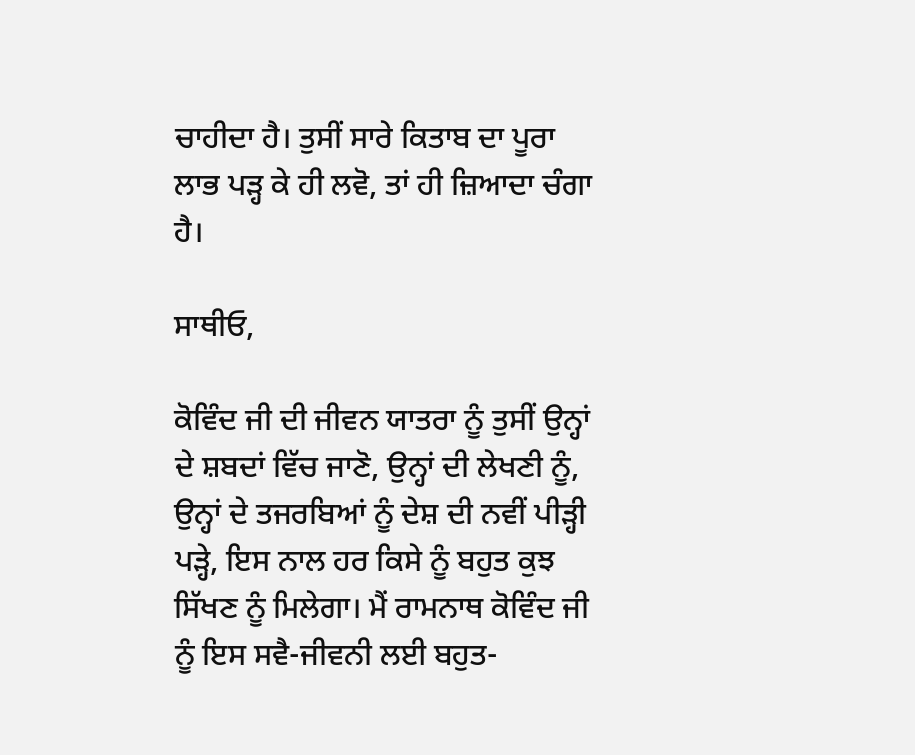ਚਾਹੀਦਾ ਹੈ। ਤੁਸੀਂ ਸਾਰੇ ਕਿਤਾਬ ਦਾ ਪੂਰਾ ਲਾਭ ਪੜ੍ਹ ਕੇ ਹੀ ਲਵੋ, ਤਾਂ ਹੀ ਜ਼ਿਆਦਾ ਚੰਗਾ ਹੈ।

ਸਾਥੀਓ,

ਕੋਵਿੰਦ ਜੀ ਦੀ ਜੀਵਨ ਯਾਤਰਾ ਨੂੰ ਤੁਸੀਂ ਉਨ੍ਹਾਂ ਦੇ ਸ਼ਬਦਾਂ ਵਿੱਚ ਜਾਣੋ, ਉਨ੍ਹਾਂ ਦੀ ਲੇਖਣੀ ਨੂੰ, ਉਨ੍ਹਾਂ ਦੇ ਤਜਰਬਿਆਂ ਨੂੰ ਦੇਸ਼ ਦੀ ਨਵੀਂ ਪੀੜ੍ਹੀ ਪੜ੍ਹੇ, ਇਸ ਨਾਲ ਹਰ ਕਿਸੇ ਨੂੰ ਬਹੁਤ ਕੁਝ ਸਿੱਖਣ ਨੂੰ ਮਿਲੇਗਾ। ਮੈਂ ਰਾਮਨਾਥ ਕੋਵਿੰਦ ਜੀ ਨੂੰ ਇਸ ਸਵੈ-ਜੀਵਨੀ ਲਈ ਬਹੁਤ-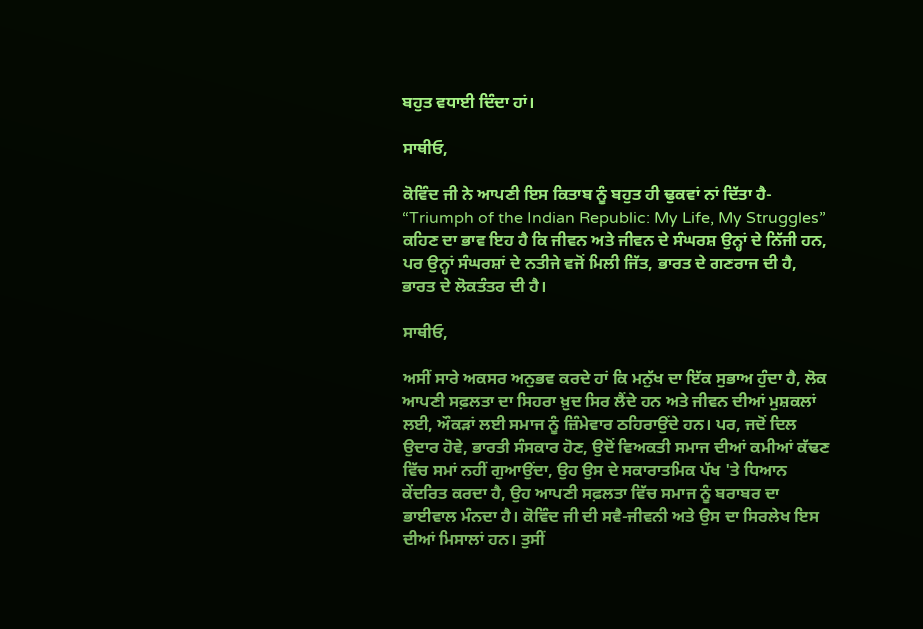ਬਹੁਤ ਵਧਾਈ ਦਿੰਦਾ ਹਾਂ।

ਸਾਥੀਓ,

ਕੋਵਿੰਦ ਜੀ ਨੇ ਆਪਣੀ ਇਸ ਕਿਤਾਬ ਨੂੰ ਬਹੁਤ ਹੀ ਢੁਕਵਾਂ ਨਾਂ ਦਿੱਤਾ ਹੈ- “Triumph of the Indian Republic: My Life, My Struggles” ਕਹਿਣ ਦਾ ਭਾਵ ਇਹ ਹੈ ਕਿ ਜੀਵਨ ਅਤੇ ਜੀਵਨ ਦੇ ਸੰਘਰਸ਼ ਉਨ੍ਹਾਂ ਦੇ ਨਿੱਜੀ ਹਨ, ਪਰ ਉਨ੍ਹਾਂ ਸੰਘਰਸ਼ਾਂ ਦੇ ਨਤੀਜੇ ਵਜੋਂ ਮਿਲੀ ਜਿੱਤ, ਭਾਰਤ ਦੇ ਗਣਰਾਜ ਦੀ ਹੈ, ਭਾਰਤ ਦੇ ਲੋਕਤੰਤਰ ਦੀ ਹੈ।

ਸਾਥੀਓ,

ਅਸੀਂ ਸਾਰੇ ਅਕਸਰ ਅਨੁਭਵ ਕਰਦੇ ਹਾਂ ਕਿ ਮਨੁੱਖ ਦਾ ਇੱਕ ਸੁਭਾਅ ਹੁੰਦਾ ਹੈ, ਲੋਕ ਆਪਣੀ ਸਫ਼ਲਤਾ ਦਾ ਸਿਹਰਾ ਖ਼ੁਦ ਸਿਰ ਲੈਂਦੇ ਹਨ ਅਤੇ ਜੀਵਨ ਦੀਆਂ ਮੁਸ਼ਕਲਾਂ ਲਈ, ਔਕੜਾਂ ਲਈ ਸਮਾਜ ਨੂੰ ਜ਼ਿੰਮੇਵਾਰ ਠਹਿਰਾਉਂਦੇ ਹਨ। ਪਰ, ਜਦੋਂ ਦਿਲ ਉਦਾਰ ਹੋਵੇ, ਭਾਰਤੀ ਸੰਸਕਾਰ ਹੋਣ, ਉਦੋਂ ਵਿਅਕਤੀ ਸਮਾਜ ਦੀਆਂ ਕਮੀਆਂ ਕੱਢਣ ਵਿੱਚ ਸਮਾਂ ਨਹੀਂ ਗੁਆਉਂਦਾ, ਉਹ ਉਸ ਦੇ ਸਕਾਰਾਤਮਿਕ ਪੱਖ 'ਤੇ ਧਿਆਨ ਕੇਂਦਰਿਤ ਕਰਦਾ ਹੈ, ਉਹ ਆਪਣੀ ਸਫ਼ਲਤਾ ਵਿੱਚ ਸਮਾਜ ਨੂੰ ਬਰਾਬਰ ਦਾ ਭਾਈਵਾਲ ਮੰਨਦਾ ਹੈ। ਕੋਵਿੰਦ ਜੀ ਦੀ ਸਵੈ-ਜੀਵਨੀ ਅਤੇ ਉਸ ਦਾ ਸਿਰਲੇਖ ਇਸ ਦੀਆਂ ਮਿਸਾਲਾਂ ਹਨ। ਤੁਸੀਂ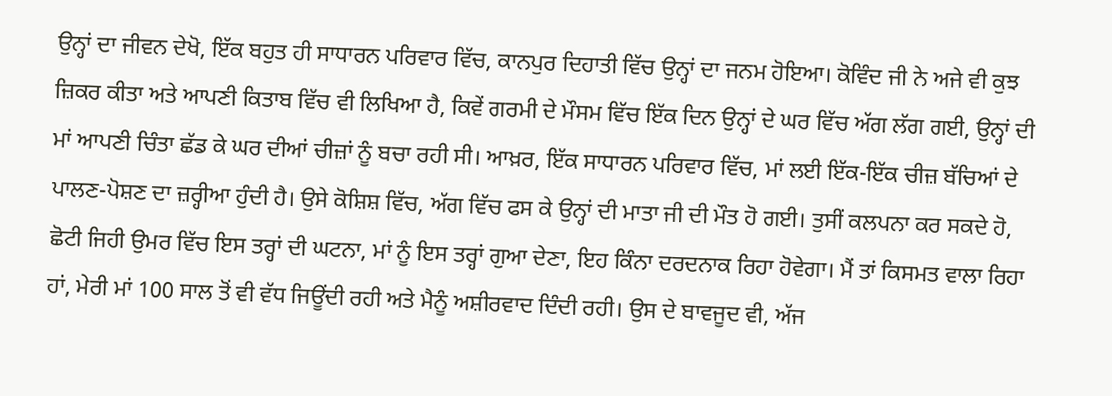ਉਨ੍ਹਾਂ ਦਾ ਜੀਵਨ ਦੇਖੋ, ਇੱਕ ਬਹੁਤ ਹੀ ਸਾਧਾਰਨ ਪਰਿਵਾਰ ਵਿੱਚ, ਕਾਨਪੁਰ ਦਿਹਾਤੀ ਵਿੱਚ ਉਨ੍ਹਾਂ ਦਾ ਜਨਮ ਹੋਇਆ। ਕੋਵਿੰਦ ਜੀ ਨੇ ਅਜੇ ਵੀ ਕੁਝ ਜ਼ਿਕਰ ਕੀਤਾ ਅਤੇ ਆਪਣੀ ਕਿਤਾਬ ਵਿੱਚ ਵੀ ਲਿਖਿਆ ਹੈ, ਕਿਵੇਂ ਗਰਮੀ ਦੇ ਮੌਸਮ ਵਿੱਚ ਇੱਕ ਦਿਨ ਉਨ੍ਹਾਂ ਦੇ ਘਰ ਵਿੱਚ ਅੱਗ ਲੱਗ ਗਈ, ਉਨ੍ਹਾਂ ਦੀ ਮਾਂ ਆਪਣੀ ਚਿੰਤਾ ਛੱਡ ਕੇ ਘਰ ਦੀਆਂ ਚੀਜ਼ਾਂ ਨੂੰ ਬਚਾ ਰਹੀ ਸੀ। ਆਖ਼ਰ, ਇੱਕ ਸਾਧਾਰਨ ਪਰਿਵਾਰ ਵਿੱਚ, ਮਾਂ ਲਈ ਇੱਕ-ਇੱਕ ਚੀਜ਼ ਬੱਚਿਆਂ ਦੇ ਪਾਲਣ-ਪੋਸ਼ਣ ਦਾ ਜ਼ਰ੍ਹੀਆ ਹੁੰਦੀ ਹੈ। ਉਸੇ ਕੋਸ਼ਿਸ਼ ਵਿੱਚ, ਅੱਗ ਵਿੱਚ ਫਸ ਕੇ ਉਨ੍ਹਾਂ ਦੀ ਮਾਤਾ ਜੀ ਦੀ ਮੌਤ ਹੋ ਗਈ। ਤੁਸੀਂ ਕਲਪਨਾ ਕਰ ਸਕਦੇ ਹੋ, ਛੋਟੀ ਜਿਹੀ ਉਮਰ ਵਿੱਚ ਇਸ ਤਰ੍ਹਾਂ ਦੀ ਘਟਨਾ, ਮਾਂ ਨੂੰ ਇਸ ਤਰ੍ਹਾਂ ਗੁਆ ਦੇਣਾ, ਇਹ ਕਿੰਨਾ ਦਰਦਨਾਕ ਰਿਹਾ ਹੋਵੇਗਾ। ਮੈਂ ਤਾਂ ਕਿਸਮਤ ਵਾਲਾ ਰਿਹਾ ਹਾਂ, ਮੇਰੀ ਮਾਂ 100 ਸਾਲ ਤੋਂ ਵੀ ਵੱਧ ਜਿਊਂਦੀ ਰਹੀ ਅਤੇ ਮੈਨੂੰ ਅਸ਼ੀਰਵਾਦ ਦਿੰਦੀ ਰਹੀ। ਉਸ ਦੇ ਬਾਵਜੂਦ ਵੀ, ਅੱਜ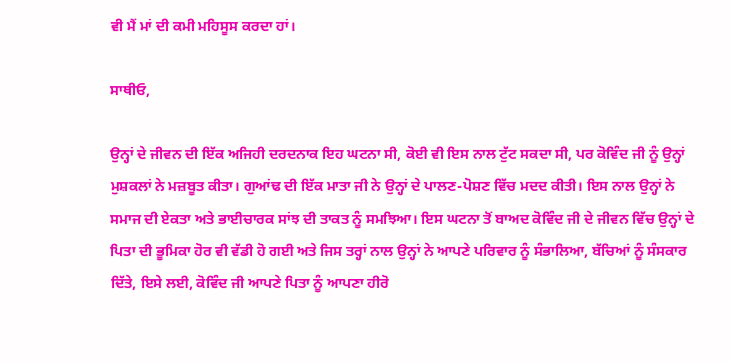ਵੀ ਮੈਂ ਮਾਂ ਦੀ ਕਮੀ ਮਹਿਸੂਸ ਕਰਦਾ ਹਾਂ।

ਸਾਥੀਓ,

ਉਨ੍ਹਾਂ ਦੇ ਜੀਵਨ ਦੀ ਇੱਕ ਅਜਿਹੀ ਦਰਦਨਾਕ ਇਹ ਘਟਨਾ ਸੀ, ਕੋਈ ਵੀ ਇਸ ਨਾਲ ਟੁੱਟ ਸਕਦਾ ਸੀ, ਪਰ ਕੋਵਿੰਦ ਜੀ ਨੂੰ ਉਨ੍ਹਾਂ ਮੁਸ਼ਕਲਾਂ ਨੇ ਮਜ਼ਬੂਤ ਕੀਤਾ। ਗੁਆਂਢ ਦੀ ਇੱਕ ਮਾਤਾ ਜੀ ਨੇ ਉਨ੍ਹਾਂ ਦੇ ਪਾਲਣ-ਪੋਸ਼ਣ ਵਿੱਚ ਮਦਦ ਕੀਤੀ। ਇਸ ਨਾਲ ਉਨ੍ਹਾਂ ਨੇ ਸਮਾਜ ਦੀ ਏਕਤਾ ਅਤੇ ਭਾਈਚਾਰਕ ਸਾਂਝ ਦੀ ਤਾਕਤ ਨੂੰ ਸਮਝਿਆ। ਇਸ ਘਟਨਾ ਤੋਂ ਬਾਅਦ ਕੋਵਿੰਦ ਜੀ ਦੇ ਜੀਵਨ ਵਿੱਚ ਉਨ੍ਹਾਂ ਦੇ ਪਿਤਾ ਦੀ ਭੂਮਿਕਾ ਹੋਰ ਵੀ ਵੱਡੀ ਹੋ ਗਈ ਅਤੇ ਜਿਸ ਤਰ੍ਹਾਂ ਨਾਲ ਉਨ੍ਹਾਂ ਨੇ ਆਪਣੇ ਪਰਿਵਾਰ ਨੂੰ ਸੰਭਾਲਿਆ, ਬੱਚਿਆਂ ਨੂੰ ਸੰਸਕਾਰ ਦਿੱਤੇ, ਇਸੇ ਲਈ, ਕੋਵਿੰਦ ਜੀ ਆਪਣੇ ਪਿਤਾ ਨੂੰ ਆਪਣਾ ਹੀਰੋ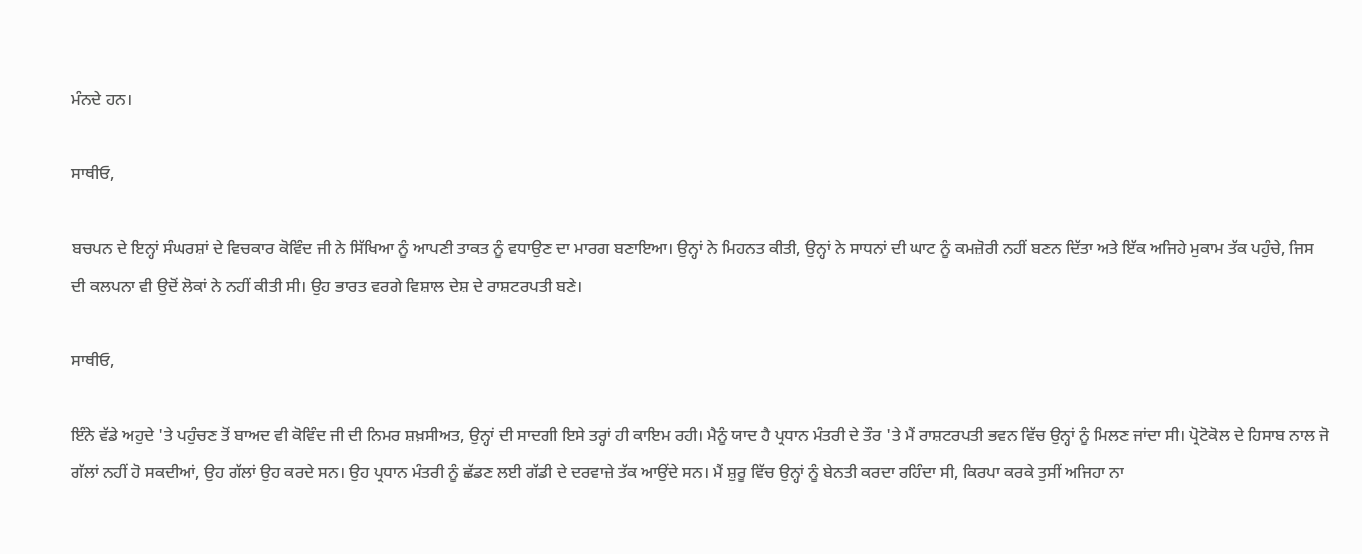ਮੰਨਦੇ ਹਨ।

ਸਾਥੀਓ,

ਬਚਪਨ ਦੇ ਇਨ੍ਹਾਂ ਸੰਘਰਸ਼ਾਂ ਦੇ ਵਿਚਕਾਰ ਕੋਵਿੰਦ ਜੀ ਨੇ ਸਿੱਖਿਆ ਨੂੰ ਆਪਣੀ ਤਾਕਤ ਨੂੰ ਵਧਾਉਣ ਦਾ ਮਾਰਗ ਬਣਾਇਆ। ਉਨ੍ਹਾਂ ਨੇ ਮਿਹਨਤ ਕੀਤੀ, ਉਨ੍ਹਾਂ ਨੇ ਸਾਧਨਾਂ ਦੀ ਘਾਟ ਨੂੰ ਕਮਜ਼ੋਰੀ ਨਹੀਂ ਬਣਨ ਦਿੱਤਾ ਅਤੇ ਇੱਕ ਅਜਿਹੇ ਮੁਕਾਮ ਤੱਕ ਪਹੁੰਚੇ, ਜਿਸ ਦੀ ਕਲਪਨਾ ਵੀ ਉਦੋਂ ਲੋਕਾਂ ਨੇ ਨਹੀਂ ਕੀਤੀ ਸੀ। ਉਹ ਭਾਰਤ ਵਰਗੇ ਵਿਸ਼ਾਲ ਦੇਸ਼ ਦੇ ਰਾਸ਼ਟਰਪਤੀ ਬਣੇ।

ਸਾਥੀਓ,

ਇੰਨੇ ਵੱਡੇ ਅਹੁਦੇ 'ਤੇ ਪਹੁੰਚਣ ਤੋਂ ਬਾਅਦ ਵੀ ਕੋਵਿੰਦ ਜੀ ਦੀ ਨਿਮਰ ਸ਼ਖ਼ਸੀਅਤ, ਉਨ੍ਹਾਂ ਦੀ ਸਾਦਗੀ ਇਸੇ ਤਰ੍ਹਾਂ ਹੀ ਕਾਇਮ ਰਹੀ। ਮੈਨੂੰ ਯਾਦ ਹੈ ਪ੍ਰਧਾਨ ਮੰਤਰੀ ਦੇ ਤੌਰ 'ਤੇ ਮੈਂ ਰਾਸ਼ਟਰਪਤੀ ਭਵਨ ਵਿੱਚ ਉਨ੍ਹਾਂ ਨੂੰ ਮਿਲਣ ਜਾਂਦਾ ਸੀ। ਪ੍ਰੋਟੋਕੋਲ ਦੇ ਹਿਸਾਬ ਨਾਲ ਜੋ ਗੱਲਾਂ ਨਹੀਂ ਹੋ ਸਕਦੀਆਂ, ਉਹ ਗੱਲਾਂ ਉਹ ਕਰਦੇ ਸਨ। ਉਹ ਪ੍ਰਧਾਨ ਮੰਤਰੀ ਨੂੰ ਛੱਡਣ ਲਈ ਗੱਡੀ ਦੇ ਦਰਵਾਜ਼ੇ ਤੱਕ ਆਉਂਦੇ ਸਨ। ਮੈਂ ਸ਼ੁਰੂ ਵਿੱਚ ਉਨ੍ਹਾਂ ਨੂੰ ਬੇਨਤੀ ਕਰਦਾ ਰਹਿੰਦਾ ਸੀ, ਕਿਰਪਾ ਕਰਕੇ ਤੁਸੀਂ ਅਜਿਹਾ ਨਾ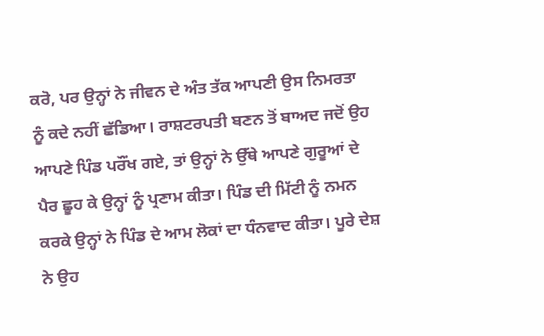ਕਰੋ, ਪਰ ਉਨ੍ਹਾਂ ਨੇ ਜੀਵਨ ਦੇ ਅੰਤ ਤੱਕ ਆਪਣੀ ਉਸ ਨਿਮਰਤਾ ਨੂੰ ਕਦੇ ਨਹੀਂ ਛੱਡਿਆ। ਰਾਸ਼ਟਰਪਤੀ ਬਣਨ ਤੋਂ ਬਾਅਦ ਜਦੋਂ ਉਹ ਆਪਣੇ ਪਿੰਡ ਪਰੌਂਖ ਗਏ, ਤਾਂ ਉਨ੍ਹਾਂ ਨੇ ਉੱਥੇ ਆਪਣੇ ਗੁਰੂਆਂ ਦੇ ਪੈਰ ਛੂਹ ਕੇ ਉਨ੍ਹਾਂ ਨੂੰ ਪ੍ਰਣਾਮ ਕੀਤਾ। ਪਿੰਡ ਦੀ ਮਿੱਟੀ ਨੂੰ ਨਮਨ ਕਰਕੇ ਉਨ੍ਹਾਂ ਨੇ ਪਿੰਡ ਦੇ ਆਮ ਲੋਕਾਂ ਦਾ ਧੰਨਵਾਦ ਕੀਤਾ। ਪੂਰੇ ਦੇਸ਼ ਨੇ ਉਹ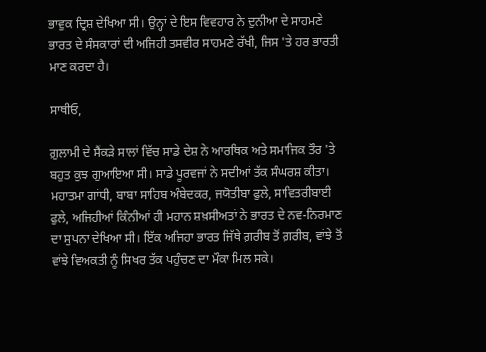ਭਾਵੁਕ ਦ੍ਰਿਸ਼ ਦੇਖਿਆ ਸੀ। ਉਨ੍ਹਾਂ ਦੇ ਇਸ ਵਿਵਹਾਰ ਨੇ ਦੁਨੀਆ ਦੇ ਸਾਹਮਣੇ ਭਾਰਤ ਦੇ ਸੰਸਕਾਰਾਂ ਦੀ ਅਜਿਹੀ ਤਸਵੀਰ ਸਾਹਮਣੇ ਰੱਖੀ, ਜਿਸ 'ਤੇ ਹਰ ਭਾਰਤੀ ਮਾਣ ਕਰਦਾ ਹੈ।

ਸਾਥੀਓ,

ਗ਼ੁਲਾਮੀ ਦੇ ਸੈਂਕੜੇ ਸਾਲਾਂ ਵਿੱਚ ਸਾਡੇ ਦੇਸ਼ ਨੇ ਆਰਥਿਕ ਅਤੇ ਸਮਾਜਿਕ ਤੌਰ 'ਤੇ ਬਹੁਤ ਕੁਝ ਗੁਆਇਆ ਸੀ। ਸਾਡੇ ਪੂਰਵਜਾਂ ਨੇ ਸਦੀਆਂ ਤੱਕ ਸੰਘਰਸ਼ ਕੀਤਾ। ਮਹਾਤਮਾ ਗਾਂਧੀ, ਬਾਬਾ ਸਾਹਿਬ ਅੰਬੇਦਕਰ, ਜਯੋਤੀਬਾ ਫੁਲੇ, ਸਾਵਿਤਰੀਬਾਈ ਫੁਲੇ, ਅਜਿਹੀਆਂ ਕਿੰਨੀਆਂ ਹੀ ਮਹਾਨ ਸ਼ਖ਼ਸੀਅਤਾਂ ਨੇ ਭਾਰਤ ਦੇ ਨਵ-ਨਿਰਮਾਣ ਦਾ ਸੁਪਨਾ ਦੇਖਿਆ ਸੀ। ਇੱਕ ਅਜਿਹਾ ਭਾਰਤ ਜਿੱਥੇ ਗ਼ਰੀਬ ਤੋਂ ਗ਼ਰੀਬ, ਵਾਂਝੇ ਤੋਂ ਵਾਂਝੇ ਵਿਅਕਤੀ ਨੂੰ ਸਿਖਰ ਤੱਕ ਪਹੁੰਚਣ ਦਾ ਮੌਕਾ ਮਿਲ ਸਕੇ।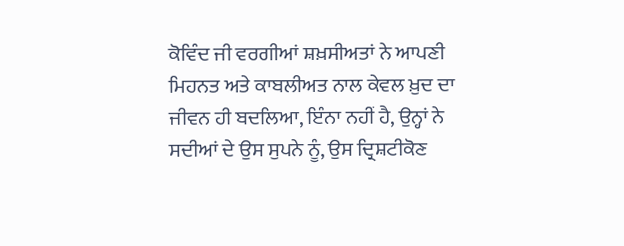ਕੋਵਿੰਦ ਜੀ ਵਰਗੀਆਂ ਸ਼ਖ਼ਸੀਅਤਾਂ ਨੇ ਆਪਣੀ ਮਿਹਨਤ ਅਤੇ ਕਾਬਲੀਅਤ ਨਾਲ ਕੇਵਲ ਖ਼ੁਦ ਦਾ ਜੀਵਨ ਹੀ ਬਦਲਿਆ, ਇੰਨਾ ਨਹੀਂ ਹੈ, ਉਨ੍ਹਾਂ ਨੇ ਸਦੀਆਂ ਦੇ ਉਸ ਸੁਪਨੇ ਨੂੰ, ਉਸ ਦ੍ਰਿਸ਼ਟੀਕੋਣ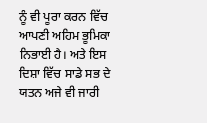ਨੂੰ ਵੀ ਪੂਰਾ ਕਰਨ ਵਿੱਚ ਆਪਣੀ ਅਹਿਮ ਭੂਮਿਕਾ ਨਿਭਾਈ ਹੈ। ਅਤੇ ਇਸ ਦਿਸ਼ਾ ਵਿੱਚ ਸਾਡੇ ਸਭ ਦੇ ਯਤਨ ਅਜੇ ਵੀ ਜਾਰੀ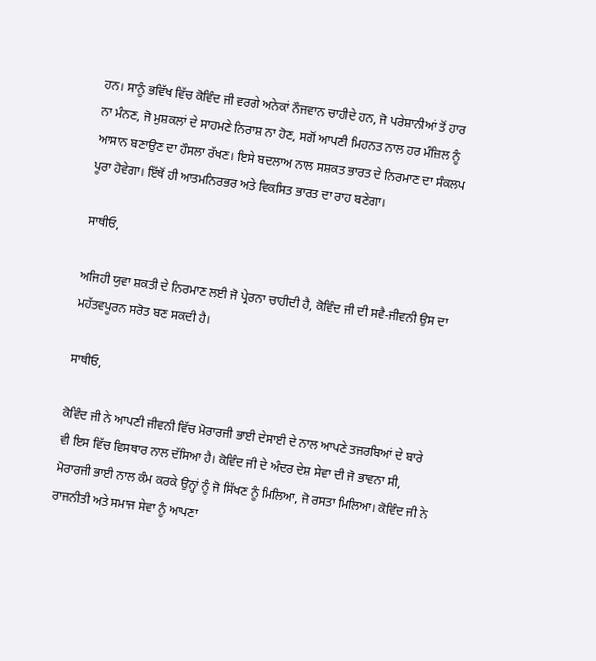ਹਨ। ਸਾਨੂੰ ਭਵਿੱਖ ਵਿੱਚ ਕੋਵਿੰਦ ਜੀ ਵਰਗੇ ਅਨੇਕਾਂ ਨੌਜਵਾਨ ਚਾਹੀਦੇ ਹਨ, ਜੋ ਪਰੇਸ਼ਾਨੀਆਂ ਤੋਂ ਹਾਰ ਨਾ ਮੰਨਣ, ਜੋ ਮੁਸ਼ਕਲਾਂ ਦੇ ਸਾਹਮਣੇ ਨਿਰਾਸ਼ ਨਾ ਹੋਣ, ਸਗੋਂ ਆਪਣੀ ਮਿਹਨਤ ਨਾਲ ਹਰ ਮੰਜ਼ਿਲ ਨੂੰ ਆਸਾਨ ਬਣਾਉਣ ਦਾ ਹੌਸਲਾ ਰੱਖਣ। ਇਸੇ ਬਦਲਾਅ ਨਾਲ ਸਸ਼ਕਤ ਭਾਰਤ ਦੇ ਨਿਰਮਾਣ ਦਾ ਸੰਕਲਪ ਪੂਰਾ ਹੋਵੇਗਾ। ਇੱਥੋਂ ਹੀ ਆਤਮਨਿਰਭਰ ਅਤੇ ਵਿਕਸਿਤ ਭਾਰਤ ਦਾ ਰਾਹ ਬਣੇਗਾ।

ਸਾਥੀਓ,

ਅਜਿਹੀ ਯੁਵਾ ਸ਼ਕਤੀ ਦੇ ਨਿਰਮਾਣ ਲਈ ਜੋ ਪ੍ਰੇਰਨਾ ਚਾਹੀਦੀ ਹੈ, ਕੋਵਿੰਦ ਜੀ ਦੀ ਸਵੈ-ਜੀਵਨੀ ਉਸ ਦਾ ਮਹੱਤਵਪੂਰਨ ਸਰੋਤ ਬਣ ਸਕਦੀ ਹੈ।

ਸਾਥੀਓ,

ਕੋਵਿੰਦ ਜੀ ਨੇ ਆਪਣੀ ਜੀਵਨੀ ਵਿੱਚ ਮੋਰਾਰਜੀ ਭਾਈ ਦੇਸਾਈ ਦੇ ਨਾਲ ਆਪਣੇ ਤਜਰਬਿਆਂ ਦੇ ਬਾਰੇ ਵੀ ਇਸ ਵਿੱਚ ਵਿਸਥਾਰ ਨਾਲ ਦੱਸਿਆ ਹੈ। ਕੋਵਿੰਦ ਜੀ ਦੇ ਅੰਦਰ ਦੇਸ਼ ਸੇਵਾ ਦੀ ਜੋ ਭਾਵਨਾ ਸੀ, ਮੋਰਾਰਜੀ ਭਾਈ ਨਾਲ ਕੰਮ ਕਰਕੇ ਉਨ੍ਹਾਂ ਨੂੰ ਜੋ ਸਿੱਖਣ ਨੂੰ ਮਿਲਿਆ, ਜੋ ਰਸਤਾ ਮਿਲਿਆ। ਕੋਵਿੰਦ ਜੀ ਨੇ ਰਾਜਨੀਤੀ ਅਤੇ ਸਮਾਜ ਸੇਵਾ ਨੂੰ ਆਪਣਾ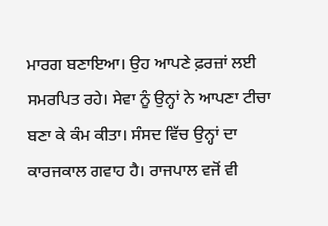ਮਾਰਗ ਬਣਾਇਆ। ਉਹ ਆਪਣੇ ਫ਼ਰਜ਼ਾਂ ਲਈ ਸਮਰਪਿਤ ਰਹੇ। ਸੇਵਾ ਨੂੰ ਉਨ੍ਹਾਂ ਨੇ ਆਪਣਾ ਟੀਚਾ ਬਣਾ ਕੇ ਕੰਮ ਕੀਤਾ। ਸੰਸਦ ਵਿੱਚ ਉਨ੍ਹਾਂ ਦਾ ਕਾਰਜਕਾਲ ਗਵਾਹ ਹੈ। ਰਾਜਪਾਲ ਵਜੋਂ ਵੀ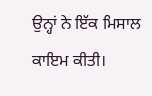ਉਨ੍ਹਾਂ ਨੇ ਇੱਕ ਮਿਸਾਲ ਕਾਇਮ ਕੀਤੀ।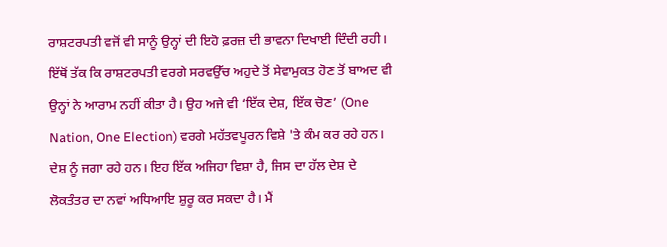ਰਾਸ਼ਟਰਪਤੀ ਵਜੋਂ ਵੀ ਸਾਨੂੰ ਉਨ੍ਹਾਂ ਦੀ ਇਹੋ ਫ਼ਰਜ਼ ਦੀ ਭਾਵਨਾ ਦਿਖਾਈ ਦਿੰਦੀ ਰਹੀ। ਇੱਥੋਂ ਤੱਕ ਕਿ ਰਾਸ਼ਟਰਪਤੀ ਵਰਗੇ ਸਰਵਉੱਚ ਅਹੁਦੇ ਤੋਂ ਸੇਵਾਮੁਕਤ ਹੋਣ ਤੋਂ ਬਾਅਦ ਵੀ ਉਨ੍ਹਾਂ ਨੇ ਆਰਾਮ ਨਹੀਂ ਕੀਤਾ ਹੈ। ਉਹ ਅਜੇ ਵੀ ‘ਇੱਕ ਦੇਸ਼, ਇੱਕ ਚੋਣ’ (One Nation, One Election) ਵਰਗੇ ਮਹੱਤਵਪੂਰਨ ਵਿਸ਼ੇ 'ਤੇ ਕੰਮ ਕਰ ਰਹੇ ਹਨ। ਦੇਸ਼ ਨੂੰ ਜਗਾ ਰਹੇ ਹਨ। ਇਹ ਇੱਕ ਅਜਿਹਾ ਵਿਸ਼ਾ ਹੈ, ਜਿਸ ਦਾ ਹੱਲ ਦੇਸ਼ ਦੇ ਲੋਕਤੰਤਰ ਦਾ ਨਵਾਂ ਅਧਿਆਇ ਸ਼ੁਰੂ ਕਰ ਸਕਦਾ ਹੈ। ਮੈਂ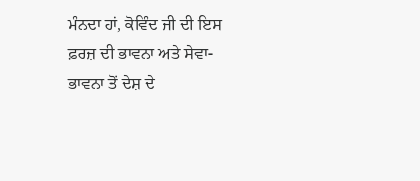ਮੰਨਦਾ ਹਾਂ, ਕੋਵਿੰਦ ਜੀ ਦੀ ਇਸ ਫ਼ਰਜ਼ ਦੀ ਭਾਵਨਾ ਅਤੇ ਸੇਵਾ-ਭਾਵਨਾ ਤੋਂ ਦੇਸ਼ ਦੇ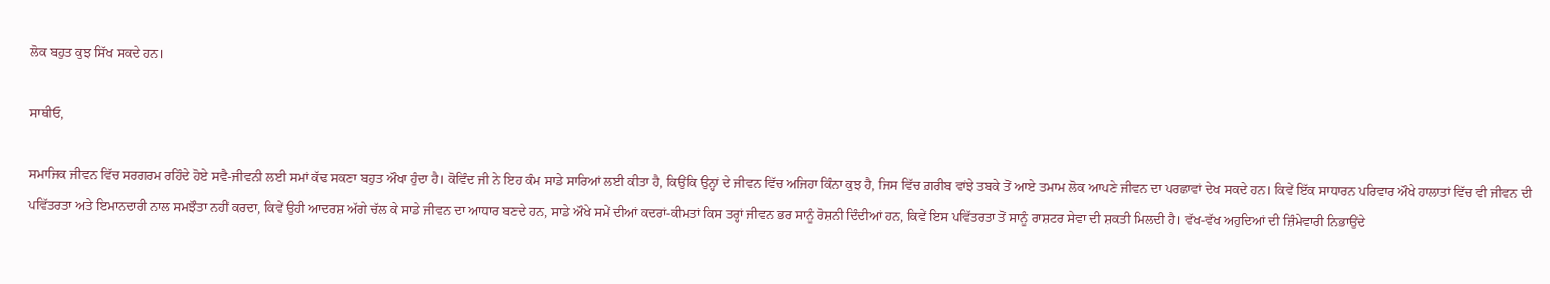ਲੋਕ ਬਹੁਤ ਕੁਝ ਸਿੱਖ ਸਕਦੇ ਹਨ।

ਸਾਥੀਓ,

ਸਮਾਜਿਕ ਜੀਵਨ ਵਿੱਚ ਸਰਗਰਮ ਰਹਿੰਦੇ ਹੋਏ ਸਵੈ-ਜੀਵਨੀ ਲਈ ਸਮਾਂ ਕੱਢ ਸਕਣਾ ਬਹੁਤ ਔਖਾ ਹੁੰਦਾ ਹੈ। ਕੋਵਿੰਦ ਜੀ ਨੇ ਇਹ ਕੰਮ ਸਾਡੇ ਸਾਰਿਆਂ ਲਈ ਕੀਤਾ ਹੈ, ਕਿਉਂਕਿ ਉਨ੍ਹਾਂ ਦੇ ਜੀਵਨ ਵਿੱਚ ਅਜਿਹਾ ਕਿੰਨਾ ਕੁਝ ਹੈ, ਜਿਸ ਵਿੱਚ ਗ਼ਰੀਬ ਵਾਂਝੇ ਤਬਕੇ ਤੋਂ ਆਏ ਤਮਾਮ ਲੋਕ ਆਪਣੇ ਜੀਵਨ ਦਾ ਪਰਛਾਵਾਂ ਦੇਖ ਸਕਦੇ ਹਨ। ਕਿਵੇਂ ਇੱਕ ਸਾਧਾਰਨ ਪਰਿਵਾਰ ਔਖੇ ਹਾਲਾਤਾਂ ਵਿੱਚ ਵੀ ਜੀਵਨ ਦੀ ਪਵਿੱਤਰਤਾ ਅਤੇ ਇਮਾਨਦਾਰੀ ਨਾਲ ਸਮਝੌਤਾ ਨਹੀਂ ਕਰਦਾ, ਕਿਵੇਂ ਉਹੀ ਆਦਰਸ਼ ਅੱਗੇ ਚੱਲ ਕੇ ਸਾਡੇ ਜੀਵਨ ਦਾ ਆਧਾਰ ਬਣਦੇ ਹਨ, ਸਾਡੇ ਔਖੇ ਸਮੇਂ ਦੀਆਂ ਕਦਰਾਂ-ਕੀਮਤਾਂ ਕਿਸ ਤਰ੍ਹਾਂ ਜੀਵਨ ਭਰ ਸਾਨੂੰ ਰੋਸ਼ਨੀ ਦਿੰਦੀਆਂ ਹਨ, ਕਿਵੇਂ ਇਸ ਪਵਿੱਤਰਤਾ ਤੋਂ ਸਾਨੂੰ ਰਾਸ਼ਟਰ ਸੇਵਾ ਦੀ ਸ਼ਕਤੀ ਮਿਲਦੀ ਹੈ। ਵੱਖ-ਵੱਖ ਅਹੁਦਿਆਂ ਦੀ ਜ਼ਿੰਮੇਵਾਰੀ ਨਿਭਾਉਂਦੇ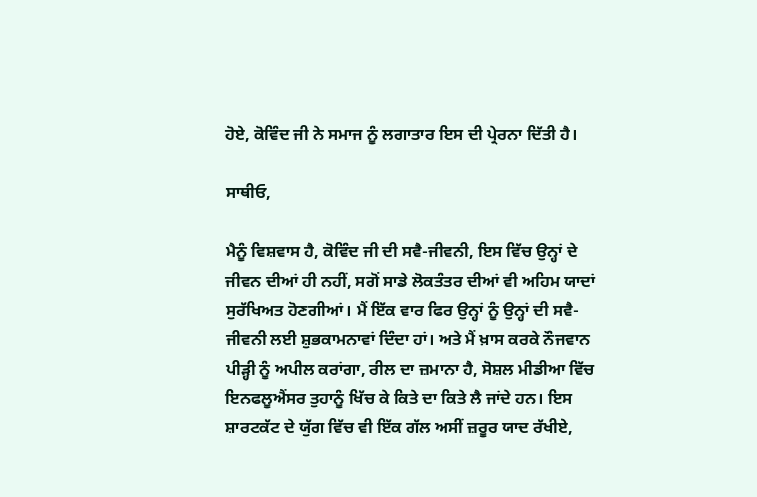ਹੋਏ, ਕੋਵਿੰਦ ਜੀ ਨੇ ਸਮਾਜ ਨੂੰ ਲਗਾਤਾਰ ਇਸ ਦੀ ਪ੍ਰੇਰਨਾ ਦਿੱਤੀ ਹੈ।

ਸਾਥੀਓ,

ਮੈਨੂੰ ਵਿਸ਼ਵਾਸ ਹੈ, ਕੋਵਿੰਦ ਜੀ ਦੀ ਸਵੈ-ਜੀਵਨੀ, ਇਸ ਵਿੱਚ ਉਨ੍ਹਾਂ ਦੇ ਜੀਵਨ ਦੀਆਂ ਹੀ ਨਹੀਂ, ਸਗੋਂ ਸਾਡੇ ਲੋਕਤੰਤਰ ਦੀਆਂ ਵੀ ਅਹਿਮ ਯਾਦਾਂ ਸੁਰੱਖਿਅਤ ਹੋਣਗੀਆਂ। ਮੈਂ ਇੱਕ ਵਾਰ ਫਿਰ ਉਨ੍ਹਾਂ ਨੂੰ ਉਨ੍ਹਾਂ ਦੀ ਸਵੈ-ਜੀਵਨੀ ਲਈ ਸ਼ੁਭਕਾਮਨਾਵਾਂ ਦਿੰਦਾ ਹਾਂ। ਅਤੇ ਮੈਂ ਖ਼ਾਸ ਕਰਕੇ ਨੌਜਵਾਨ ਪੀੜ੍ਹੀ ਨੂੰ ਅਪੀਲ ਕਰਾਂਗਾ, ਰੀਲ ਦਾ ਜ਼ਮਾਨਾ ਹੈ, ਸੋਸ਼ਲ ਮੀਡੀਆ ਵਿੱਚ ਇਨਫਲੂਐਂਸਰ ਤੁਹਾਨੂੰ ਖਿੱਚ ਕੇ ਕਿਤੇ ਦਾ ਕਿਤੇ ਲੈ ਜਾਂਦੇ ਹਨ। ਇਸ ਸ਼ਾਰਟਕੱਟ ਦੇ ਯੁੱਗ ਵਿੱਚ ਵੀ ਇੱਕ ਗੱਲ ਅਸੀਂ ਜ਼ਰੂਰ ਯਾਦ ਰੱਖੀਏ,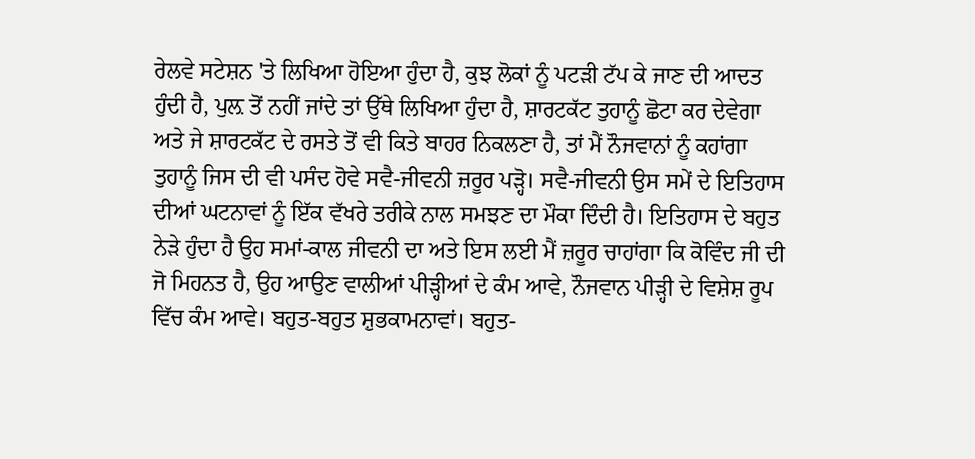ਰੇਲਵੇ ਸਟੇਸ਼ਨ 'ਤੇ ਲਿਖਿਆ ਹੋਇਆ ਹੁੰਦਾ ਹੈ, ਕੁਝ ਲੋਕਾਂ ਨੂੰ ਪਟੜੀ ਟੱਪ ਕੇ ਜਾਣ ਦੀ ਆਦਤ ਹੁੰਦੀ ਹੈ, ਪੁਲ਼ ਤੋਂ ਨਹੀਂ ਜਾਂਦੇ ਤਾਂ ਉੱਥੇ ਲਿਖਿਆ ਹੁੰਦਾ ਹੈ, ਸ਼ਾਰਟਕੱਟ ਤੁਹਾਨੂੰ ਛੋਟਾ ਕਰ ਦੇਵੇਗਾ ਅਤੇ ਜੇ ਸ਼ਾਰਟਕੱਟ ਦੇ ਰਸਤੇ ਤੋਂ ਵੀ ਕਿਤੇ ਬਾਹਰ ਨਿਕਲਣਾ ਹੈ, ਤਾਂ ਮੈਂ ਨੌਜਵਾਨਾਂ ਨੂੰ ਕਹਾਂਗਾ ਤੁਹਾਨੂੰ ਜਿਸ ਦੀ ਵੀ ਪਸੰਦ ਹੋਵੇ ਸਵੈ-ਜੀਵਨੀ ਜ਼ਰੂਰ ਪੜ੍ਹੋ। ਸਵੈ-ਜੀਵਨੀ ਉਸ ਸਮੇਂ ਦੇ ਇਤਿਹਾਸ ਦੀਆਂ ਘਟਨਾਵਾਂ ਨੂੰ ਇੱਕ ਵੱਖਰੇ ਤਰੀਕੇ ਨਾਲ ਸਮਝਣ ਦਾ ਮੌਕਾ ਦਿੰਦੀ ਹੈ। ਇਤਿਹਾਸ ਦੇ ਬਹੁਤ ਨੇੜੇ ਹੁੰਦਾ ਹੈ ਉਹ ਸਮਾਂ-ਕਾਲ ਜੀਵਨੀ ਦਾ ਅਤੇ ਇਸ ਲਈ ਮੈਂ ਜ਼ਰੂਰ ਚਾਹਾਂਗਾ ਕਿ ਕੋਵਿੰਦ ਜੀ ਦੀ ਜੋ ਮਿਹਨਤ ਹੈ, ਉਹ ਆਉਣ ਵਾਲੀਆਂ ਪੀੜ੍ਹੀਆਂ ਦੇ ਕੰਮ ਆਵੇ, ਨੌਜਵਾਨ ਪੀੜ੍ਹੀ ਦੇ ਵਿਸ਼ੇਸ਼ ਰੂਪ ਵਿੱਚ ਕੰਮ ਆਵੇ। ਬਹੁਤ-ਬਹੁਤ ਸ਼ੁਭਕਾਮਨਾਵਾਂ। ਬਹੁਤ-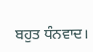ਬਹੁਤ ਧੰਨਵਾਦ।